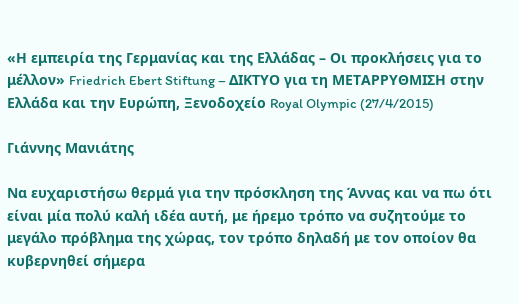«Η εμπειρία της Γερμανίας και της Ελλάδας – Οι προκλήσεις για το μέλλον» Friedrich Ebert Stiftung – ΔΙΚΤΥΟ για τη ΜΕΤΑΡΡΥΘΜΙΣΗ στην Ελλάδα και την Ευρώπη, Ξενοδοχείο Royal Olympic (27/4/2015)

Γιάννης Μανιάτης

Να ευχαριστήσω θερμά για την πρόσκληση της Άννας και να πω ότι είναι μία πολύ καλή ιδέα αυτή, με ήρεμο τρόπο να συζητούμε το μεγάλο πρόβλημα της χώρας, τον τρόπο δηλαδή με τον οποίον θα κυβερνηθεί σήμερα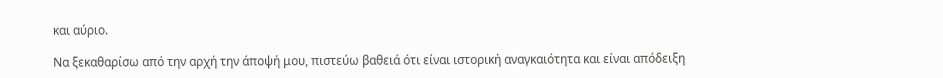και αύριο.

Να ξεκαθαρίσω από την αρχή την άποψή μου, πιστεύω βαθειά ότι είναι ιστορική αναγκαιότητα και είναι απόδειξη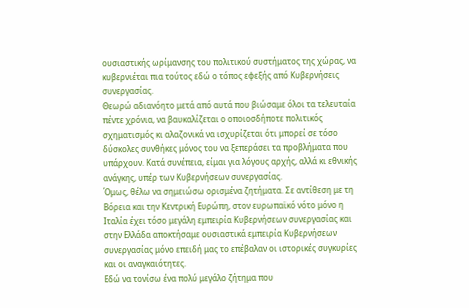ουσιαστικής ωρίμανσης του πολιτικού συστήματος της χώρας, να κυβερνιέται πια τούτος εδώ ο τόπος εφεξής από Κυβερνήσεις συνεργασίας.
Θεωρώ αδιανόητο μετά από αυτά που βιώσαμε όλοι τα τελευταία πέντε χρόνια, να βαυκαλίζεται ο οποιοσδήποτε πολιτικός σχηματισμός κι αλαζονικά να ισχυρίζεται ότι μπορεί σε τόσο δύσκολες συνθήκες μόνος του να ξεπεράσει τα προβλήματα που υπάρχουν. Κατά συνέπεια, είμαι για λόγους αρχής, αλλά κι εθνικής ανάγκης, υπέρ των Κυβερνήσεων συνεργασίας.
Όμως, θέλω να σημειώσω ορισμένα ζητήματα. Σε αντίθεση με τη Βόρεια και την Κεντρική Ευρώπη, στον ευρωπαϊκό νότο μόνο η Ιταλία έχει τόσο μεγάλη εμπειρία Κυβερνήσεων συνεργασίας και στην Ελλάδα αποκτήσαμε ουσιαστικά εμπειρία Κυβερνήσεων συνεργασίας μόνο επειδή μας το επέβαλαν οι ιστορικές συγκυρίες και οι αναγκαιότητες.
Εδώ να τονίσω ένα πολύ μεγάλο ζήτημα που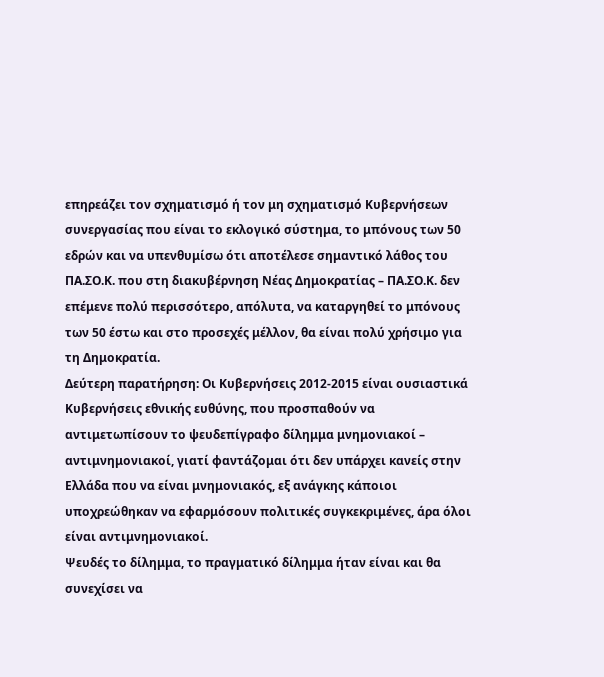επηρεάζει τον σχηματισμό ή τον μη σχηματισμό Κυβερνήσεων συνεργασίας που είναι το εκλογικό σύστημα, το μπόνους των 50 εδρών και να υπενθυμίσω ότι αποτέλεσε σημαντικό λάθος του ΠΑ.ΣΟ.Κ. που στη διακυβέρνηση Νέας Δημοκρατίας – ΠΑ.ΣΟ.Κ. δεν επέμενε πολύ περισσότερο, απόλυτα, να καταργηθεί το μπόνους των 50 έστω και στο προσεχές μέλλον, θα είναι πολύ χρήσιμο για τη Δημοκρατία.
Δεύτερη παρατήρηση: Οι Κυβερνήσεις 2012-2015 είναι ουσιαστικά Κυβερνήσεις εθνικής ευθύνης, που προσπαθούν να αντιμετωπίσουν το ψευδεπίγραφο δίλημμα μνημονιακοί – αντιμνημονιακοί, γιατί φαντάζομαι ότι δεν υπάρχει κανείς στην Ελλάδα που να είναι μνημονιακός, εξ ανάγκης κάποιοι υποχρεώθηκαν να εφαρμόσουν πολιτικές συγκεκριμένες, άρα όλοι είναι αντιμνημονιακοί.
Ψευδές το δίλημμα, το πραγματικό δίλημμα ήταν είναι και θα συνεχίσει να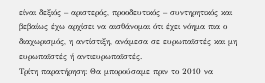είναι δεξιός – αριστερός, προοδευτικός – συντηρητικός και βεβαίως έχω αρχίσει να αισθάνομαι ότι έχει νόημα πια ο διαχωρισμός, η αντίστιξη, ανάμεσα σε ευρωπαϊστές και μη ευρωπαϊστές ή αντιευρωπαϊστές.
Τρίτη παρατήρηση: Θα μπορούσαμε πριν το 2010 να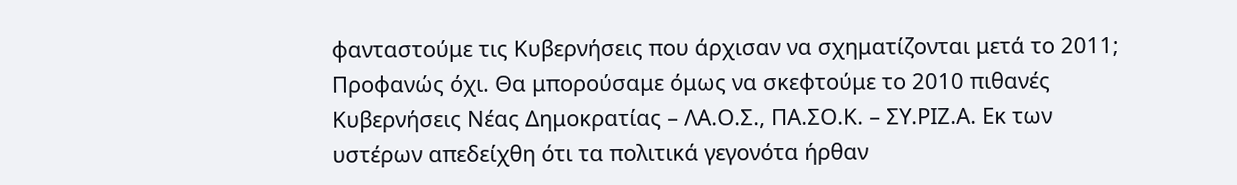φανταστούμε τις Κυβερνήσεις που άρχισαν να σχηματίζονται μετά το 2011; Προφανώς όχι. Θα μπορούσαμε όμως να σκεφτούμε το 2010 πιθανές Κυβερνήσεις Νέας Δημοκρατίας – ΛΑ.Ο.Σ., ΠΑ.ΣΟ.Κ. – ΣΥ.ΡΙΖ.Α. Εκ των υστέρων απεδείχθη ότι τα πολιτικά γεγονότα ήρθαν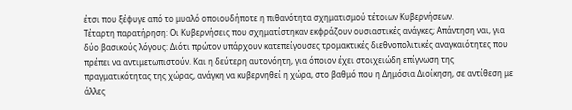έτσι που ξέφυγε από το μυαλό οποιουδήποτε η πιθανότητα σχηματισμού τέτοιων Κυβερνήσεων.
Τέταρτη παρατήρηση: Οι Κυβερνήσεις που σχηματίστηκαν εκφράζουν ουσιαστικές ανάγκες; Απάντηση ναι, για δύο βασικούς λόγους: Διότι πρώτον υπάρχουν κατεπείγουσες τρομακτικές διεθνοπολιτικές αναγκαιότητες που πρέπει να αντιμετωπιστούν. Και η δεύτερη αυτονόητη, για όποιον έχει στοιχειώδη επίγνωση της πραγματικότητας της χώρας, ανάγκη να κυβερνηθεί η χώρα, στο βαθμό που η Δημόσια Διοίκηση, σε αντίθεση με άλλες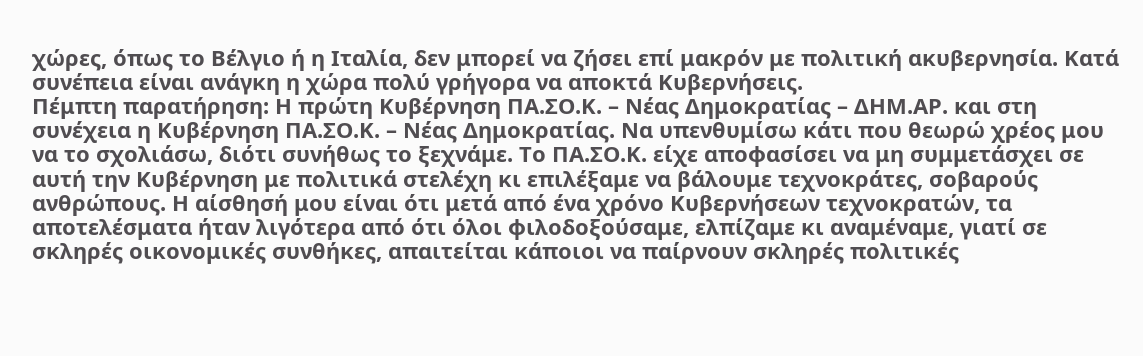χώρες, όπως το Βέλγιο ή η Ιταλία, δεν μπορεί να ζήσει επί μακρόν με πολιτική ακυβερνησία. Κατά συνέπεια είναι ανάγκη η χώρα πολύ γρήγορα να αποκτά Κυβερνήσεις.
Πέμπτη παρατήρηση: Η πρώτη Κυβέρνηση ΠΑ.ΣΟ.Κ. – Νέας Δημοκρατίας – ΔΗΜ.ΑΡ. και στη συνέχεια η Κυβέρνηση ΠΑ.ΣΟ.Κ. – Νέας Δημοκρατίας. Να υπενθυμίσω κάτι που θεωρώ χρέος μου να το σχολιάσω, διότι συνήθως το ξεχνάμε. Το ΠΑ.ΣΟ.Κ. είχε αποφασίσει να μη συμμετάσχει σε αυτή την Κυβέρνηση με πολιτικά στελέχη κι επιλέξαμε να βάλουμε τεχνοκράτες, σοβαρούς ανθρώπους. Η αίσθησή μου είναι ότι μετά από ένα χρόνο Κυβερνήσεων τεχνοκρατών, τα αποτελέσματα ήταν λιγότερα από ότι όλοι φιλοδοξούσαμε, ελπίζαμε κι αναμέναμε, γιατί σε σκληρές οικονομικές συνθήκες, απαιτείται κάποιοι να παίρνουν σκληρές πολιτικές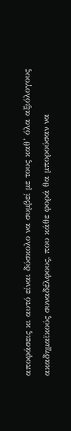αποφάσεις κι αυτό είναι δύσκολο να συμβεί με τους καθ’ όλα αξιόλογους ακαδημαϊκούς συναδέλφους, που κάθε φορά θα μπορούσαν να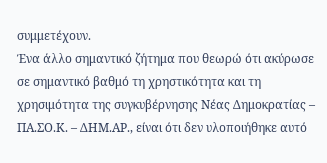συμμετέχουν.
Ένα άλλο σημαντικό ζήτημα που θεωρώ ότι ακύρωσε σε σημαντικό βαθμό τη χρηστικότητα και τη χρησιμότητα της συγκυβέρνησης Νέας Δημοκρατίας – ΠΑ.ΣΟ.Κ. – ΔΗΜ.ΑΡ., είναι ότι δεν υλοποιήθηκε αυτό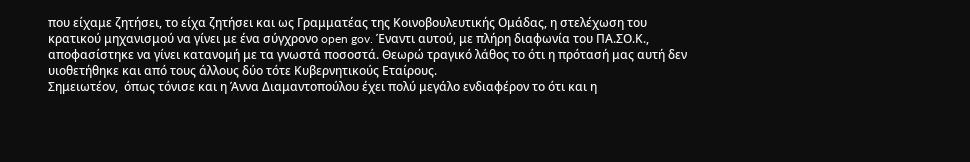που είχαμε ζητήσει, το είχα ζητήσει και ως Γραμματέας της Κοινοβουλευτικής Ομάδας, η στελέχωση του κρατικού μηχανισμού να γίνει με ένα σύγχρονο open gov. Έναντι αυτού, με πλήρη διαφωνία του ΠΑ.ΣΟ.Κ., αποφασίστηκε να γίνει κατανομή με τα γνωστά ποσοστά. Θεωρώ τραγικό λάθος το ότι η πρότασή μας αυτή δεν υιοθετήθηκε και από τους άλλους δύο τότε Κυβερνητικούς Εταίρους.
Σημειωτέον,  όπως τόνισε και η Άννα Διαμαντοπούλου έχει πολύ μεγάλο ενδιαφέρον το ότι και η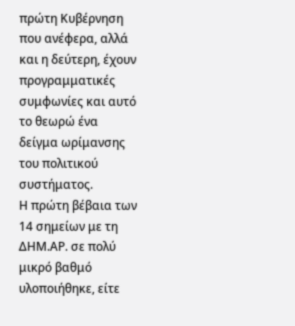πρώτη Κυβέρνηση που ανέφερα, αλλά και η δεύτερη, έχουν προγραμματικές συμφωνίες και αυτό το θεωρώ ένα δείγμα ωρίμανσης του πολιτικού συστήματος.
Η πρώτη βέβαια των 14 σημείων με τη ΔΗΜ.ΑΡ. σε πολύ μικρό βαθμό υλοποιήθηκε, είτε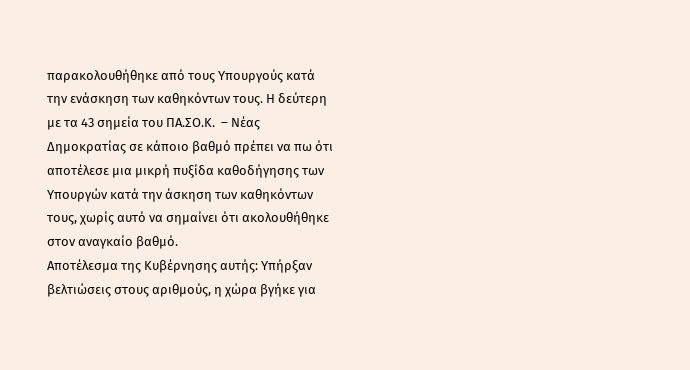παρακολουθήθηκε από τους Υπουργούς κατά την ενάσκηση των καθηκόντων τους. Η δεύτερη με τα 43 σημεία του ΠΑ.ΣΟ.Κ.  – Νέας Δημοκρατίας σε κάποιο βαθμό πρέπει να πω ότι αποτέλεσε μια μικρή πυξίδα καθοδήγησης των Υπουργών κατά την άσκηση των καθηκόντων τους, χωρίς αυτό να σημαίνει ότι ακολουθήθηκε στον αναγκαίο βαθμό.
Αποτέλεσμα της Κυβέρνησης αυτής: Υπήρξαν βελτιώσεις στους αριθμούς, η χώρα βγήκε για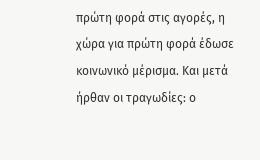πρώτη φορά στις αγορές, η χώρα για πρώτη φορά έδωσε κοινωνικό μέρισμα. Και μετά ήρθαν οι τραγωδίες: ο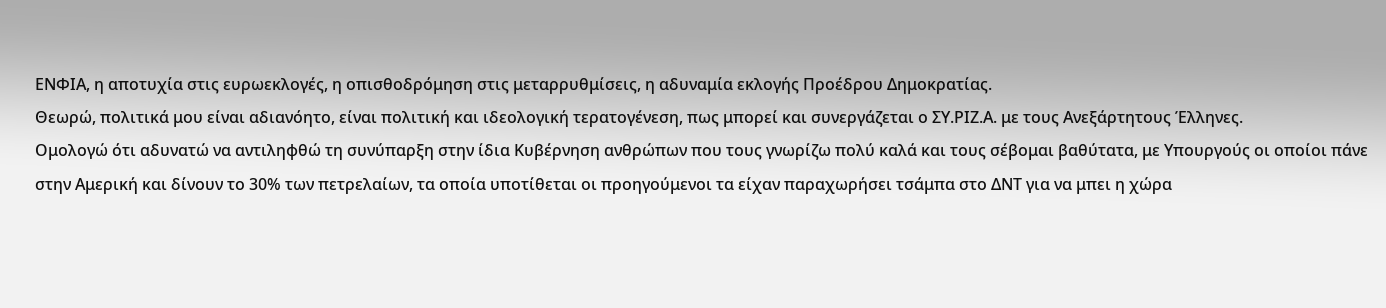ΕΝΦΙΑ, η αποτυχία στις ευρωεκλογές, η οπισθοδρόμηση στις μεταρρυθμίσεις, η αδυναμία εκλογής Προέδρου Δημοκρατίας.
Θεωρώ, πολιτικά μου είναι αδιανόητο, είναι πολιτική και ιδεολογική τερατογένεση, πως μπορεί και συνεργάζεται ο ΣΥ.ΡΙΖ.Α. με τους Ανεξάρτητους Έλληνες.
Ομολογώ ότι αδυνατώ να αντιληφθώ τη συνύπαρξη στην ίδια Κυβέρνηση ανθρώπων που τους γνωρίζω πολύ καλά και τους σέβομαι βαθύτατα, με Υπουργούς οι οποίοι πάνε στην Αμερική και δίνουν το 30% των πετρελαίων, τα οποία υποτίθεται οι προηγούμενοι τα είχαν παραχωρήσει τσάμπα στο ΔΝΤ για να μπει η χώρα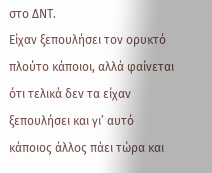στο ΔΝΤ.
Είχαν ξεπουλήσει τον ορυκτό πλούτο κάποιοι, αλλά φαίνεται ότι τελικά δεν τα είχαν ξεπουλήσει και γι’ αυτό κάποιος άλλος πάει τώρα και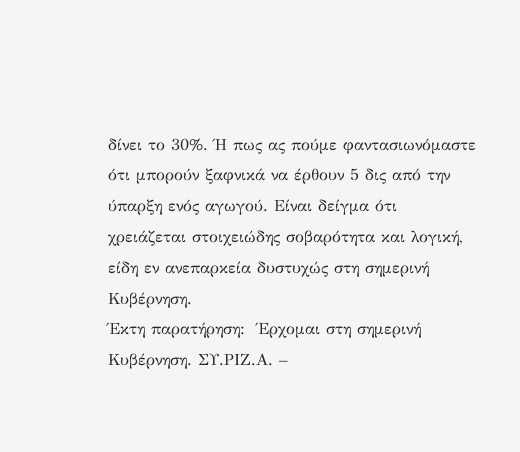δίνει το 30%. Ή πως ας πούμε φαντασιωνόμαστε ότι μπορούν ξαφνικά να έρθουν 5 δις από την ύπαρξη ενός αγωγού. Είναι δείγμα ότι χρειάζεται στοιχειώδης σοβαρότητα και λογική, είδη εν ανεπαρκεία δυστυχώς στη σημερινή Κυβέρνηση.
Έκτη παρατήρηση:  Έρχομαι στη σημερινή Κυβέρνηση. ΣΥ.ΡΙΖ.Α. –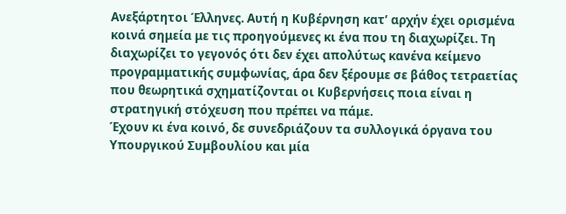Ανεξάρτητοι Έλληνες. Αυτή η Κυβέρνηση κατ’ αρχήν έχει ορισμένα κοινά σημεία με τις προηγούμενες κι ένα που τη διαχωρίζει. Τη διαχωρίζει το γεγονός ότι δεν έχει απολύτως κανένα κείμενο προγραμματικής συμφωνίας, άρα δεν ξέρουμε σε βάθος τετραετίας που θεωρητικά σχηματίζονται οι Κυβερνήσεις ποια είναι η στρατηγική στόχευση που πρέπει να πάμε.
Έχουν κι ένα κοινό, δε συνεδριάζουν τα συλλογικά όργανα του Υπουργικού Συμβουλίου και μία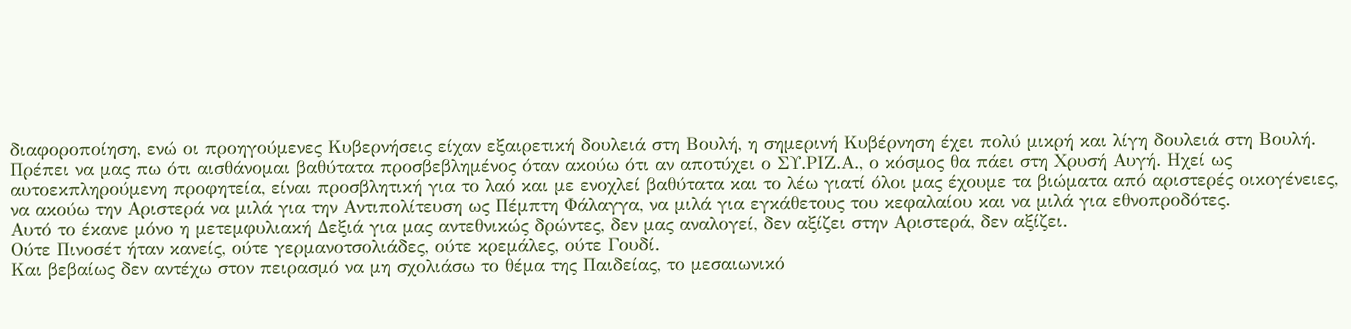διαφοροποίηση, ενώ οι προηγούμενες Κυβερνήσεις είχαν εξαιρετική δουλειά στη Βουλή, η σημερινή Κυβέρνηση έχει πολύ μικρή και λίγη δουλειά στη Βουλή.
Πρέπει να μας πω ότι αισθάνομαι βαθύτατα προσβεβλημένος όταν ακούω ότι αν αποτύχει ο ΣΥ.ΡΙΖ.Α., ο κόσμος θα πάει στη Χρυσή Αυγή. Ηχεί ως αυτοεκπληρούμενη προφητεία, είναι προσβλητική για το λαό και με ενοχλεί βαθύτατα και το λέω γιατί όλοι μας έχουμε τα βιώματα από αριστερές οικογένειες, να ακούω την Αριστερά να μιλά για την Αντιπολίτευση ως Πέμπτη Φάλαγγα, να μιλά για εγκάθετους του κεφαλαίου και να μιλά για εθνοπροδότες.
Αυτό το έκανε μόνο η μετεμφυλιακή Δεξιά για μας αντεθνικώς δρώντες, δεν μας αναλογεί, δεν αξίζει στην Αριστερά, δεν αξίζει.
Ούτε Πινοσέτ ήταν κανείς, ούτε γερμανοτσολιάδες, ούτε κρεμάλες, ούτε Γουδί.
Και βεβαίως δεν αντέχω στον πειρασμό να μη σχολιάσω το θέμα της Παιδείας, το μεσαιωνικό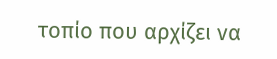τοπίο που αρχίζει να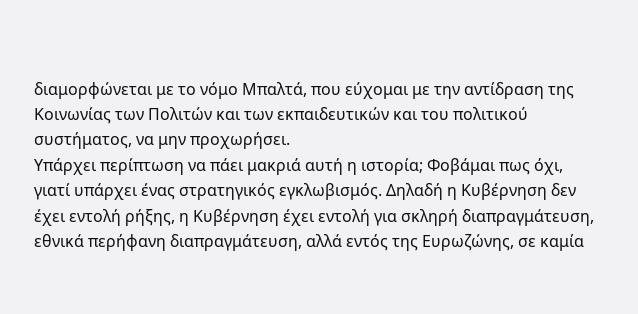διαμορφώνεται με το νόμο Μπαλτά, που εύχομαι με την αντίδραση της Κοινωνίας των Πολιτών και των εκπαιδευτικών και του πολιτικού συστήματος, να μην προχωρήσει.
Υπάρχει περίπτωση να πάει μακριά αυτή η ιστορία; Φοβάμαι πως όχι, γιατί υπάρχει ένας στρατηγικός εγκλωβισμός. Δηλαδή η Κυβέρνηση δεν έχει εντολή ρήξης, η Κυβέρνηση έχει εντολή για σκληρή διαπραγμάτευση, εθνικά περήφανη διαπραγμάτευση, αλλά εντός της Ευρωζώνης, σε καμία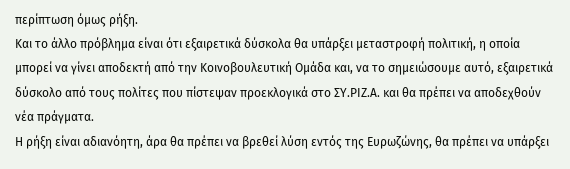περίπτωση όμως ρήξη.
Και το άλλο πρόβλημα είναι ότι εξαιρετικά δύσκολα θα υπάρξει μεταστροφή πολιτική, η οποία μπορεί να γίνει αποδεκτή από την Κοινοβουλευτική Ομάδα και, να το σημειώσουμε αυτό, εξαιρετικά δύσκολο από τους πολίτες που πίστεψαν προεκλογικά στο ΣΥ.ΡΙΖ.Α. και θα πρέπει να αποδεχθούν νέα πράγματα.
Η ρήξη είναι αδιανόητη, άρα θα πρέπει να βρεθεί λύση εντός της Ευρωζώνης, θα πρέπει να υπάρξει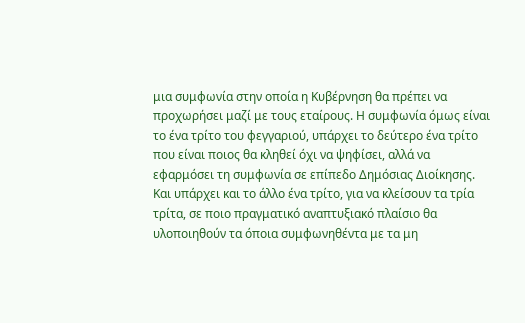μια συμφωνία στην οποία η Κυβέρνηση θα πρέπει να προχωρήσει μαζί με τους εταίρους. Η συμφωνία όμως είναι το ένα τρίτο του φεγγαριού, υπάρχει το δεύτερο ένα τρίτο που είναι ποιος θα κληθεί όχι να ψηφίσει, αλλά να εφαρμόσει τη συμφωνία σε επίπεδο Δημόσιας Διοίκησης.
Και υπάρχει και το άλλο ένα τρίτο, για να κλείσουν τα τρία τρίτα, σε ποιο πραγματικό αναπτυξιακό πλαίσιο θα υλοποιηθούν τα όποια συμφωνηθέντα με τα μη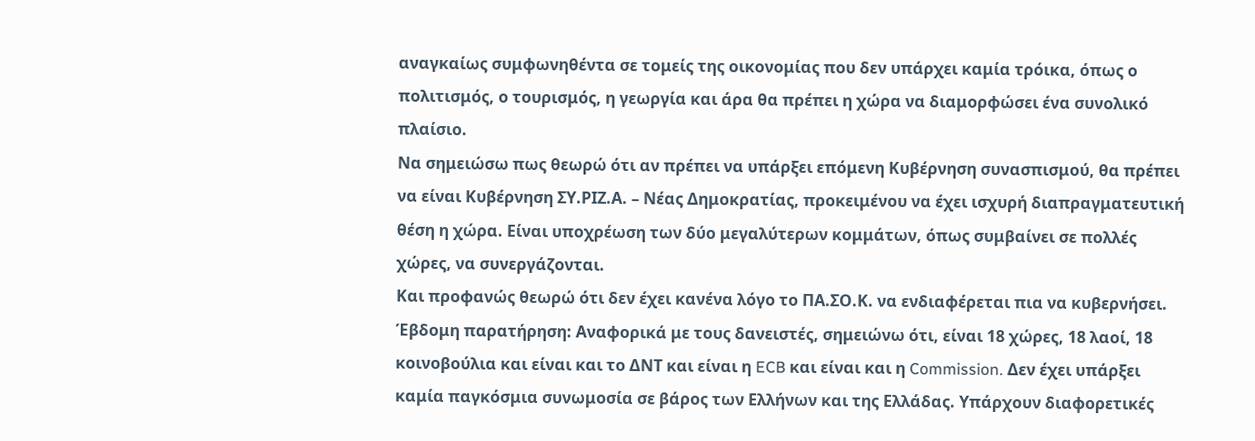αναγκαίως συμφωνηθέντα σε τομείς της οικονομίας που δεν υπάρχει καμία τρόικα, όπως ο πολιτισμός, ο τουρισμός, η γεωργία και άρα θα πρέπει η χώρα να διαμορφώσει ένα συνολικό πλαίσιο.
Να σημειώσω πως θεωρώ ότι αν πρέπει να υπάρξει επόμενη Κυβέρνηση συνασπισμού, θα πρέπει να είναι Κυβέρνηση ΣΥ.ΡΙΖ.Α. – Νέας Δημοκρατίας, προκειμένου να έχει ισχυρή διαπραγματευτική θέση η χώρα. Είναι υποχρέωση των δύο μεγαλύτερων κομμάτων, όπως συμβαίνει σε πολλές χώρες, να συνεργάζονται.
Και προφανώς θεωρώ ότι δεν έχει κανένα λόγο το ΠΑ.ΣΟ.Κ. να ενδιαφέρεται πια να κυβερνήσει.
Έβδομη παρατήρηση: Αναφορικά με τους δανειστές, σημειώνω ότι, είναι 18 χώρες, 18 λαοί, 18 κοινοβούλια και είναι και το ΔΝΤ και είναι η ECB και είναι και η Commission. Δεν έχει υπάρξει καμία παγκόσμια συνωμοσία σε βάρος των Ελλήνων και της Ελλάδας. Υπάρχουν διαφορετικές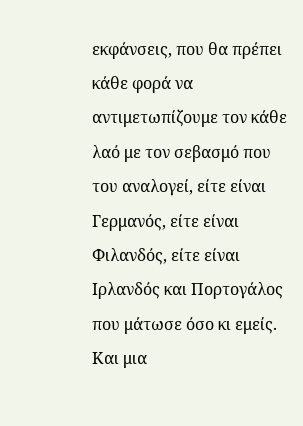εκφάνσεις, που θα πρέπει κάθε φορά να αντιμετωπίζουμε τον κάθε λαό με τον σεβασμό που του αναλογεί, είτε είναι Γερμανός, είτε είναι Φιλανδός, είτε είναι Ιρλανδός και Πορτογάλος που μάτωσε όσο κι εμείς.
Και μια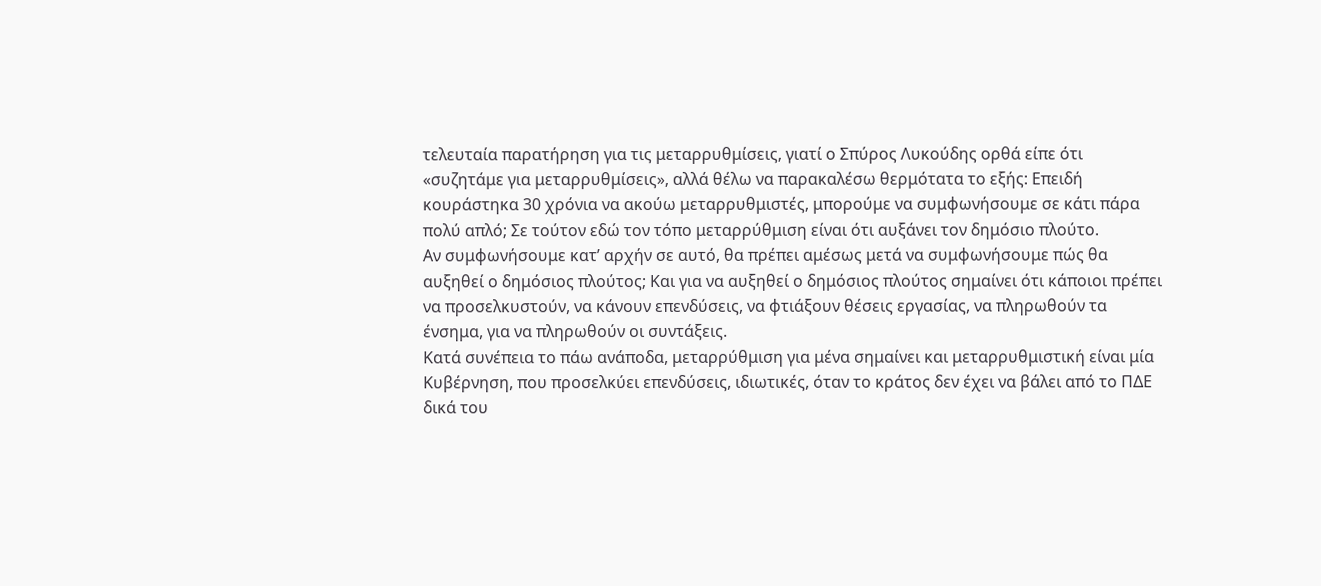τελευταία παρατήρηση για τις μεταρρυθμίσεις, γιατί ο Σπύρος Λυκούδης ορθά είπε ότι «συζητάμε για μεταρρυθμίσεις», αλλά θέλω να παρακαλέσω θερμότατα το εξής: Επειδή κουράστηκα 30 χρόνια να ακούω μεταρρυθμιστές, μπορούμε να συμφωνήσουμε σε κάτι πάρα πολύ απλό; Σε τούτον εδώ τον τόπο μεταρρύθμιση είναι ότι αυξάνει τον δημόσιο πλούτο.
Αν συμφωνήσουμε κατ’ αρχήν σε αυτό, θα πρέπει αμέσως μετά να συμφωνήσουμε πώς θα αυξηθεί ο δημόσιος πλούτος; Και για να αυξηθεί ο δημόσιος πλούτος σημαίνει ότι κάποιοι πρέπει να προσελκυστούν, να κάνουν επενδύσεις, να φτιάξουν θέσεις εργασίας, να πληρωθούν τα ένσημα, για να πληρωθούν οι συντάξεις.
Κατά συνέπεια το πάω ανάποδα, μεταρρύθμιση για μένα σημαίνει και μεταρρυθμιστική είναι μία Κυβέρνηση, που προσελκύει επενδύσεις, ιδιωτικές, όταν το κράτος δεν έχει να βάλει από το ΠΔΕ δικά του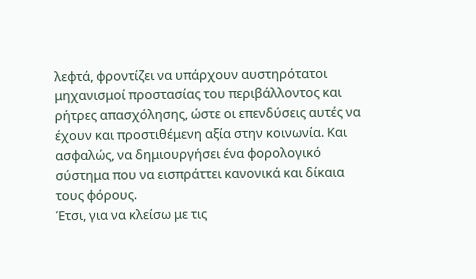λεφτά, φροντίζει να υπάρχουν αυστηρότατοι μηχανισμοί προστασίας του περιβάλλοντος και ρήτρες απασχόλησης, ώστε οι επενδύσεις αυτές να έχουν και προστιθέμενη αξία στην κοινωνία. Και ασφαλώς, να δημιουργήσει ένα φορολογικό σύστημα που να εισπράττει κανονικά και δίκαια τους φόρους.
Έτσι, για να κλείσω με τις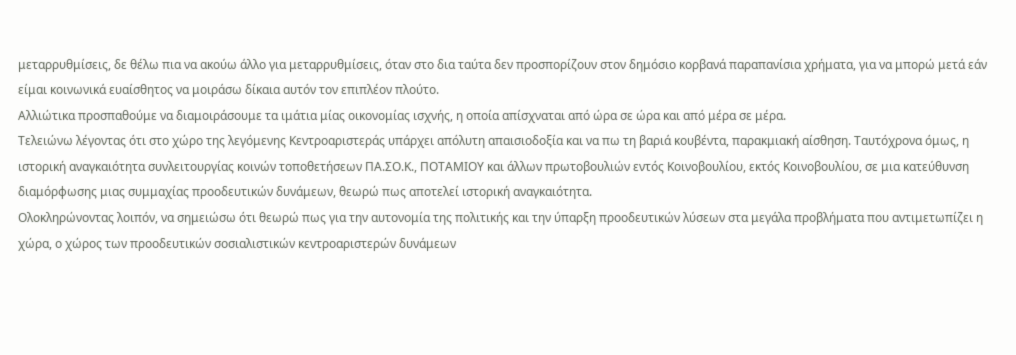μεταρρυθμίσεις, δε θέλω πια να ακούω άλλο για μεταρρυθμίσεις, όταν στο δια ταύτα δεν προσπορίζουν στον δημόσιο κορβανά παραπανίσια χρήματα, για να μπορώ μετά εάν είμαι κοινωνικά ευαίσθητος να μοιράσω δίκαια αυτόν τον επιπλέον πλούτο.
Αλλιώτικα προσπαθούμε να διαμοιράσουμε τα ιμάτια μίας οικονομίας ισχνής, η οποία απίσχναται από ώρα σε ώρα και από μέρα σε μέρα.
Τελειώνω λέγοντας ότι στο χώρο της λεγόμενης Κεντροαριστεράς υπάρχει απόλυτη απαισιοδοξία και να πω τη βαριά κουβέντα, παρακμιακή αίσθηση. Ταυτόχρονα όμως, η ιστορική αναγκαιότητα συνλειτουργίας κοινών τοποθετήσεων ΠΑ.ΣΟ.Κ., ΠΟΤΑΜΙΟΥ και άλλων πρωτοβουλιών εντός Κοινοβουλίου, εκτός Κοινοβουλίου, σε μια κατεύθυνση διαμόρφωσης μιας συμμαχίας προοδευτικών δυνάμεων, θεωρώ πως αποτελεί ιστορική αναγκαιότητα.
Ολοκληρώνοντας λοιπόν, να σημειώσω ότι θεωρώ πως για την αυτονομία της πολιτικής και την ύπαρξη προοδευτικών λύσεων στα μεγάλα προβλήματα που αντιμετωπίζει η χώρα, ο χώρος των προοδευτικών σοσιαλιστικών κεντροαριστερών δυνάμεων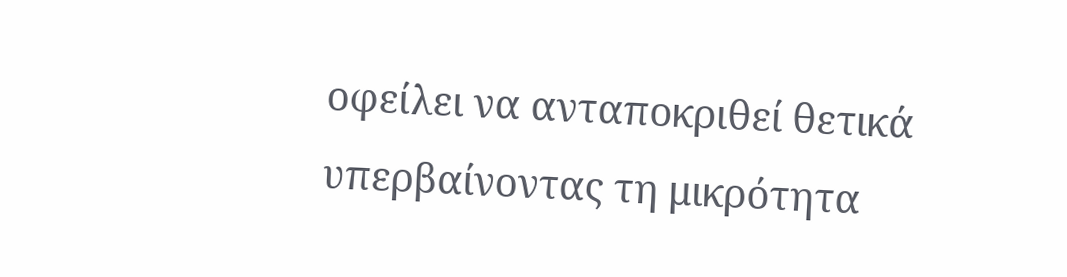οφείλει να ανταποκριθεί θετικά υπερβαίνοντας τη μικρότητα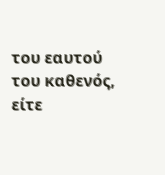του εαυτού του καθενός, είτε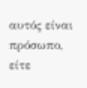αυτός είναι πρόσωπο, είτε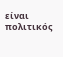είναι πολιτικός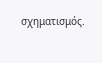σχηματισμός.